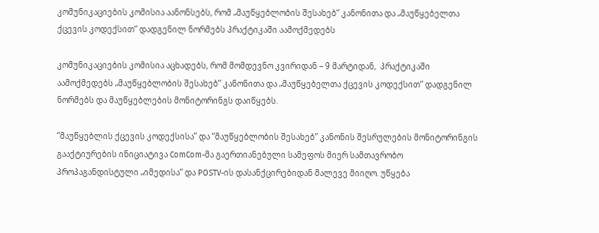კომუნიკაციების კომისია აანონსებს, რომ „მაუწყებლობის შესახებ“ კანონითა და „მაუწყებელთა ქცევის კოდექსით“ დადგენილ ნორმებს პრაქტიკაში აამოქმედებს

კომუნიკაციების კომისია აცხადებს, რომ მომდევნო კვირიდან – 9 მარტიდან,  პრაქტიკაში აამოქმედებს „მაუწყებლობის შესახებ“ კანონითა და „მაუწყებელთა ქცევის კოდექსით“ დადგენილ ნორმებს და მაუწყებლების მონიტორინგს დაიწყებს.

“მაუწყებლის ქცევის კოდექსისა” და “მაუწყებლობის შესახებ” კანონის შესრულების მონიტორინგის გააქტიურების ინიციატივა ComCom-მა გაერთიანებული სამეფოს მიერ სამთავრობო პროპაგანდისტული „იმედისა“ და POSTV-ის დასანქცირებიდან მალევე მიიღო. უწყება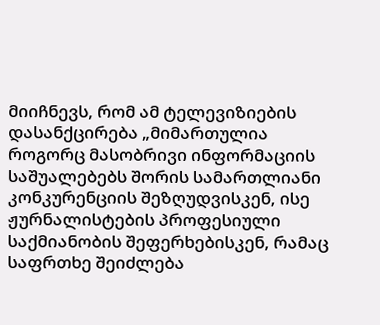მიიჩნევს, რომ ამ ტელევიზიების დასანქცირება „მიმართულია როგორც მასობრივი ინფორმაციის საშუალებებს შორის სამართლიანი კონკურენციის შეზღუდვისკენ, ისე ჟურნალისტების პროფესიული საქმიანობის შეფერხებისკენ, რამაც საფრთხე შეიძლება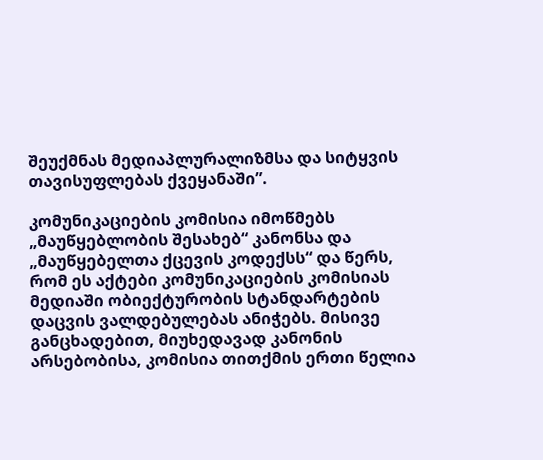შეუქმნას მედიაპლურალიზმსა და სიტყვის თავისუფლებას ქვეყანაში”.

კომუნიკაციების კომისია იმოწმებს „მაუწყებლობის შესახებ“ კანონსა და „მაუწყებელთა ქცევის კოდექსს“ და წერს, რომ ეს აქტები კომუნიკაციების კომისიას მედიაში ობიექტურობის სტანდარტების დაცვის ვალდებულებას ანიჭებს. მისივე განცხადებით, მიუხედავად კანონის არსებობისა, კომისია თითქმის ერთი წელია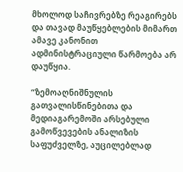მხოლოდ საჩივრებზე რეაგირებს და თავად მაუწყებლების მიმართ ამავე კანონით ადმინისტრაციული წარმოება არ დაუწყია.

“ზემოაღნიშნულის გათვალისწინებითა და მედიაგარემოში არსებული გამოწვევების ანალიზის საფუძველზე, აუცილებლად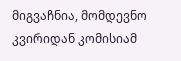მიგვაჩნია, მომდევნო კვირიდან კომისიამ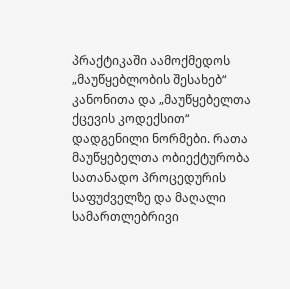პრაქტიკაში აამოქმედოს „მაუწყებლობის შესახებ“ კანონითა და „მაუწყებელთა ქცევის კოდექსით“ დადგენილი ნორმები. რათა მაუწყებელთა ობიექტურობა სათანადო პროცედურის საფუძველზე და მაღალი სამართლებრივი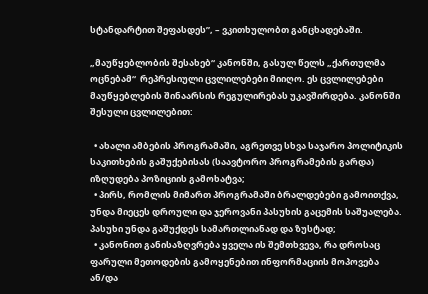სტანდარტით შეფასდეს”, – ვკითხულობთ განცხადებაში.

„მაუწყებლობის შესახებ“ კანონში, გასულ წელს „ქართულმა ოცნებამ“  რეპრესიული ცვლილებები მიიღო. ეს ცვლილებები მაუწყებლების შინაარსის რეგულირებას უკავშირდება. კანონში შესული ცვლილებით:

  • ახალი ამბების პროგრამაში, აგრეთვე სხვა საჯარო პოლიტიკის საკითხების გაშუქებისას (საავტორო პროგრამების გარდა) იზღუდება პოზიციის გამოხატვა;
  • პირს, რომლის მიმართ პროგრამაში ბრალდებები გამოითქვა, უნდა მიეცეს დროული და ჯეროვანი პასუხის გაცემის საშუალება. პასუხი უნდა გაშუქდეს სამართლიანად და ზუსტად;
  • კანონით განისაზღვრება ყველა ის შემთხვევა, რა დროსაც ფარული მეთოდების გამოყენებით ინფორმაციის მოპოვება ან/და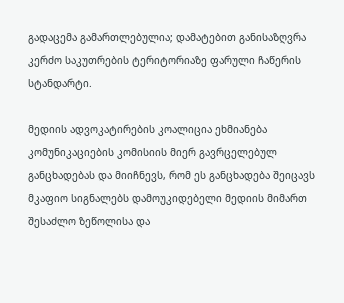გადაცემა გამართლებულია; დამატებით განისაზღვრა კერძო საკუთრების ტერიტორიაზე ფარული ჩაწერის სტანდარტი.

მედიის ადვოკატირების კოალიცია ეხმიანება კომუნიკაციების კომისიის მიერ გავრცელებულ განცხადებას და მიიჩნევს, რომ ეს განცხადება შეიცავს მკაფიო სიგნალებს დამოუკიდებელი მედიის მიმართ შესაძლო ზეწოლისა და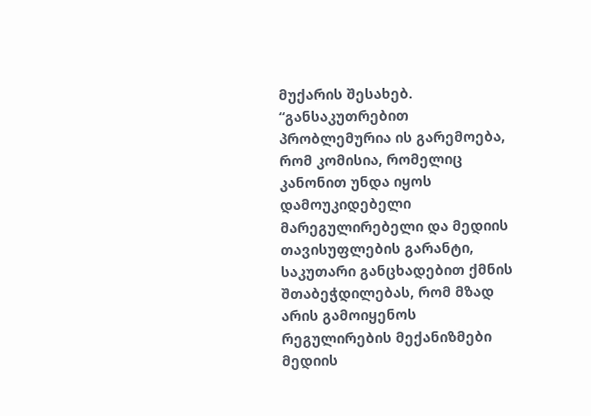მუქარის შესახებ. “განსაკუთრებით პრობლემურია ის გარემოება, რომ კომისია, რომელიც კანონით უნდა იყოს დამოუკიდებელი მარეგულირებელი და მედიის თავისუფლების გარანტი, საკუთარი განცხადებით ქმნის შთაბეჭდილებას, რომ მზად არის გამოიყენოს რეგულირების მექანიზმები მედიის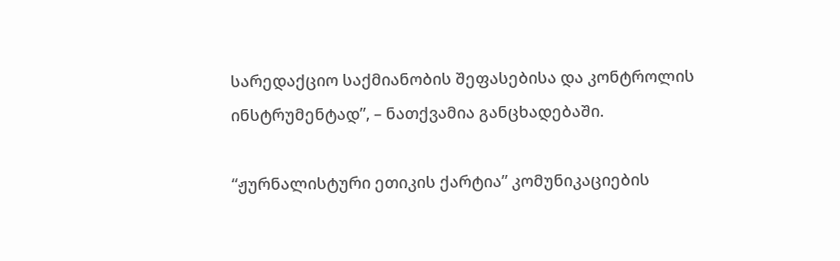სარედაქციო საქმიანობის შეფასებისა და კონტროლის ინსტრუმენტად”, – ნათქვამია განცხადებაში.

“ჟურნალისტური ეთიკის ქარტია” კომუნიკაციების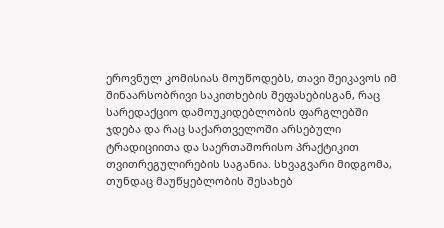ეროვნულ კომისიას მოუწოდებს, თავი შეიკავოს იმ შინაარსობრივი საკითხების შეფასებისგან, რაც სარედაქციო დამოუკიდებლობის ფარგლებში ჯდება და რაც საქართველოში არსებული ტრადიციითა და საერთაშორისო პრაქტიკით თვითრეგულირების საგანია. სხვაგვარი მიდგომა, თუნდაც მაუწყებლობის შესახებ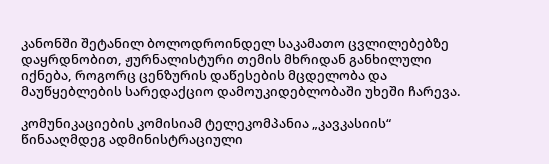კანონში შეტანილ ბოლოდროინდელ საკამათო ცვლილებებზე დაყრდნობით, ჟურნალისტური თემის მხრიდან განხილული იქნება, როგორც ცენზურის დაწესების მცდელობა და მაუწყებლების სარედაქციო დამოუკიდებლობაში უხეში ჩარევა.

კომუნიკაციების კომისიამ ტელეკომპანია „კავკასიის“ წინააღმდეგ ადმინისტრაციული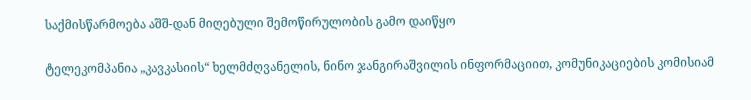საქმისწარმოება აშშ-დან მიღებული შემოწირულობის გამო დაიწყო

ტელეკომპანია „კავკასიის“ ხელმძღვანელის, ნინო ჯანგირაშვილის ინფორმაციით, კომუნიკაციების კომისიამ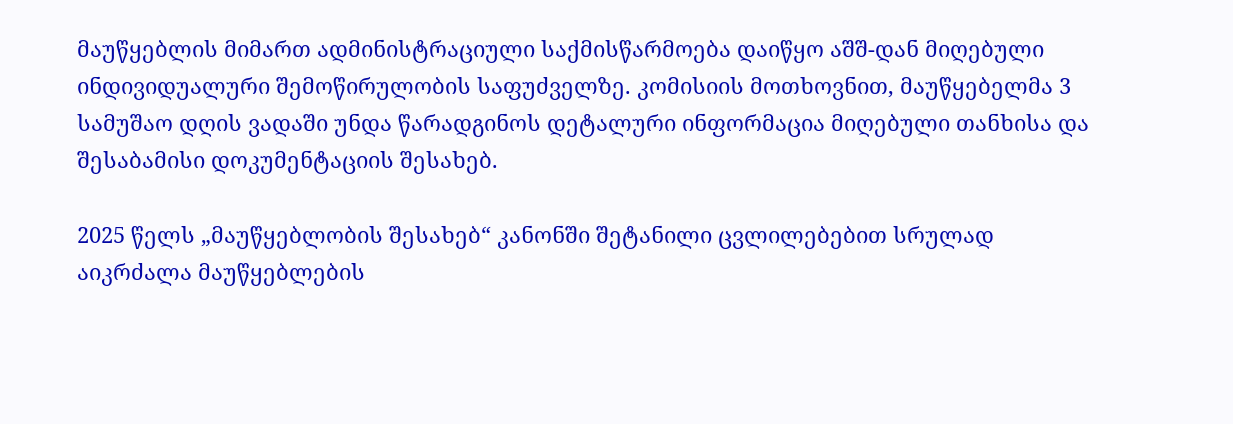მაუწყებლის მიმართ ადმინისტრაციული საქმისწარმოება დაიწყო აშშ-დან მიღებული ინდივიდუალური შემოწირულობის საფუძველზე. კომისიის მოთხოვნით, მაუწყებელმა 3 სამუშაო დღის ვადაში უნდა წარადგინოს დეტალური ინფორმაცია მიღებული თანხისა და შესაბამისი დოკუმენტაციის შესახებ.

2025 წელს „მაუწყებლობის შესახებ“ კანონში შეტანილი ცვლილებებით სრულად აიკრძალა მაუწყებლების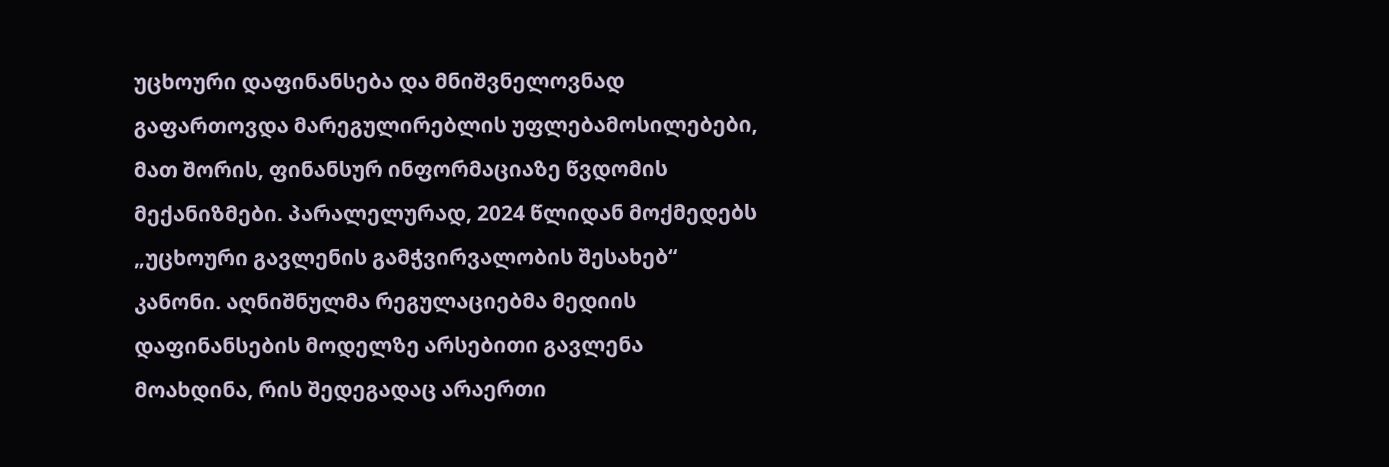უცხოური დაფინანსება და მნიშვნელოვნად გაფართოვდა მარეგულირებლის უფლებამოსილებები, მათ შორის, ფინანსურ ინფორმაციაზე წვდომის მექანიზმები. პარალელურად, 2024 წლიდან მოქმედებს „უცხოური გავლენის გამჭვირვალობის შესახებ“ კანონი. აღნიშნულმა რეგულაციებმა მედიის დაფინანსების მოდელზე არსებითი გავლენა მოახდინა, რის შედეგადაც არაერთი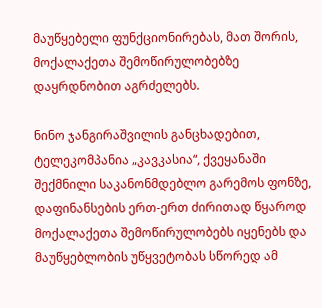მაუწყებელი ფუნქციონირებას, მათ შორის, მოქალაქეთა შემოწირულობებზე დაყრდნობით აგრძელებს.

ნინო ჯანგირაშვილის განცხადებით, ტელეკომპანია „კავკასია“, ქვეყანაში შექმნილი საკანონმდებლო გარემოს ფონზე, დაფინანსების ერთ-ერთ ძირითად წყაროდ მოქალაქეთა შემოწირულობებს იყენებს და მაუწყებლობის უწყვეტობას სწორედ ამ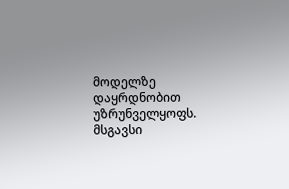მოდელზე დაყრდნობით უზრუნველყოფს. მსგავსი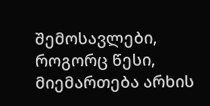შემოსავლები, როგორც წესი, მიემართება არხის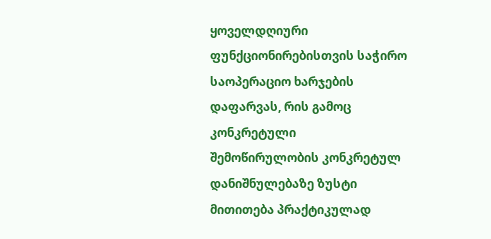ყოველდღიური ფუნქციონირებისთვის საჭირო საოპერაციო ხარჯების დაფარვას, რის გამოც კონკრეტული შემოწირულობის კონკრეტულ დანიშნულებაზე ზუსტი მითითება პრაქტიკულად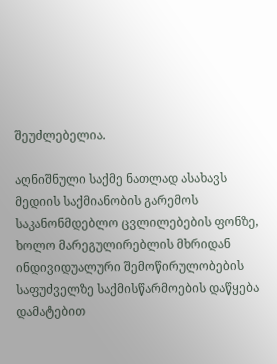შეუძლებელია.

აღნიშნული საქმე ნათლად ასახავს მედიის საქმიანობის გარემოს საკანონმდებლო ცვლილებების ფონზე, ხოლო მარეგულირებლის მხრიდან ინდივიდუალური შემოწირულობების საფუძველზე საქმისწარმოების დაწყება დამატებით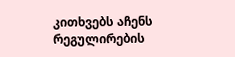კითხვებს აჩენს რეგულირების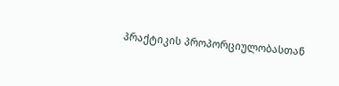პრაქტიკის პროპორციულობასთან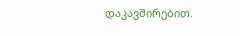დაკავშირებით.